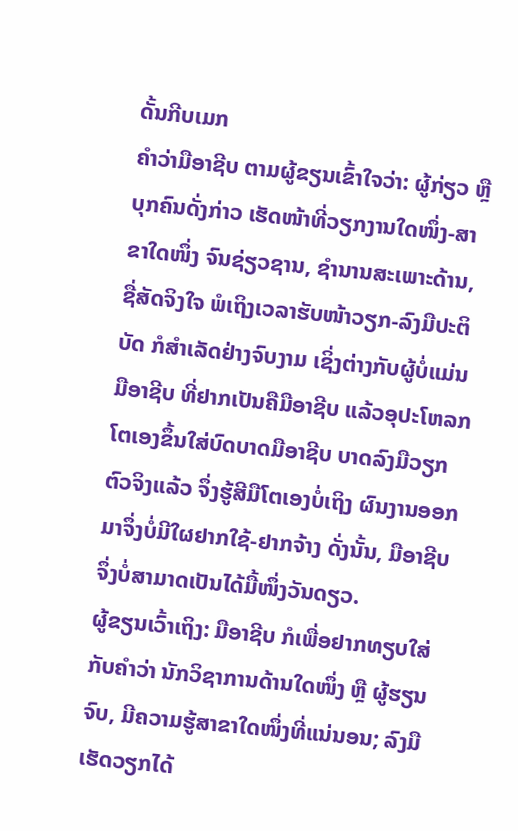ດັ້ນກີບເມກ
ຄຳວ່າມືອາຊີບ ຕາມຜູ້ຂຽນເຂົ້າໃຈວ່າ: ຜູ້ກ່ຽວ ຫຼື ບຸກຄົນດັ່ງກ່າວ ເຮັດໜ້າທີ່ວຽກງານໃດໜຶ່ງ-ສາຂາໃດໜຶ່ງ ຈົນຊ່ຽວຊານ, ຊຳນານສະເພາະດ້ານ, ຊື່ສັດຈິງໃຈ ພໍເຖິງເວລາຮັບໜ້າວຽກ-ລົງມືປະຕິບັດ ກໍສຳເລັດຢ່າງຈົບງາມ ເຊິ່ງຕ່າງກັບຜູ້ບໍ່ແມ່ນມືອາຊີບ ທີ່ຢາກເປັນຄືມືອາຊີບ ແລ້ວອຸປະໂຫລກໂຕເອງຂຶ້ນໃສ່ບົດບາດມືອາຊີບ ບາດລົງມືວຽກຕົວຈິງແລ້ວ ຈຶ່ງຮູ້ສີມືໂຕເອງບໍ່ເຖິງ ຜົນງານອອກມາຈຶ່ງບໍ່ມີໃຜຢາກໃຊ້-ຢາກຈ້າງ ດັ່ງນັ້ນ, ມືອາຊີບ ຈຶ່ງບໍ່ສາມາດເປັນໄດ້ມື້ໜຶ່ງວັນດຽວ.
ຜູ້ຂຽນເວົ້າເຖິງ: ມືອາຊີບ ກໍເພື່ອຢາກທຽບໃສ່ກັບຄຳວ່າ ນັກວິຊາການດ້ານໃດໜຶ່ງ ຫຼື ຜູ້ຮຽນຈົບ, ມີຄວາມຮູ້ສາຂາໃດໜຶ່ງທີ່ແນ່ນອນ; ລົງມືເຮັດວຽກໄດ້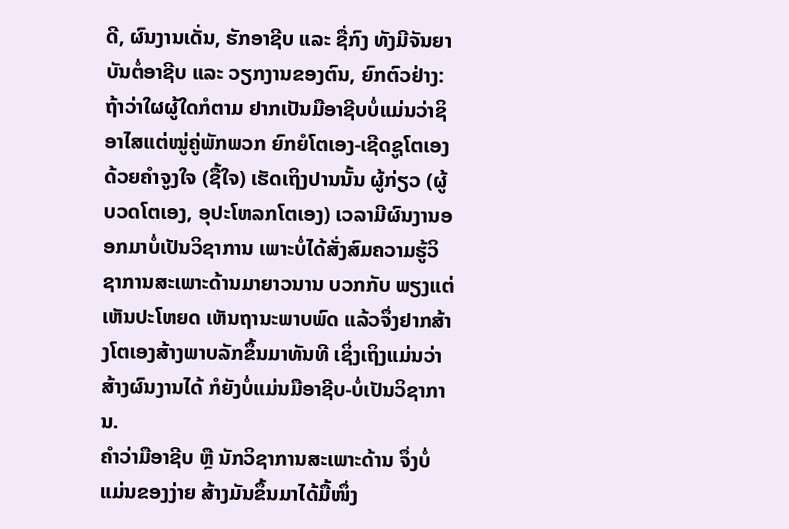ດີ, ຜົນງານເດັ່ນ, ຮັກອາຊີບ ແລະ ຊື່ກົງ ທັງມີຈັນຍາບັນຕໍ່ອາຊີບ ແລະ ວຽກງານຂອງຕົນ, ຍົກຕົວຢ່າງ: ຖ້າວ່າໃຜຜູ້ໃດກໍຕາມ ຢາກເປັນມືອາຊີບບໍ່ແມ່ນວ່າຊິອາໄສແຕ່ໝູ່ຄູ່ພັກພວກ ຍົກຍໍໂຕເອງ-ເຊີດຊູໂຕເອງ ດ້ວຍຄຳຈູງໃຈ (ຊື້ໃຈ) ເຮັດເຖິງປານນັ້ນ ຜູ້ກ່ຽວ (ຜູ້ບວດໂຕເອງ, ອຸປະໂຫລກໂຕເອງ) ເວລາມີຜົນງານອອກມາບໍ່ເປັນວິຊາການ ເພາະບໍ່ໄດ້ສັ່ງສົມຄວາມຮູ້ວິຊາການສະເພາະດ້ານມາຍາວນານ ບວກກັບ ພຽງແຕ່ເຫັນປະໂຫຍດ ເຫັນຖານະພາບພົດ ແລ້ວຈຶ່ງຢາກສ້າງໂຕເອງສ້າງພາບລັກຂຶ້ນມາທັນທີ ເຊິ່ງເຖິງແມ່ນວ່າສ້າງຜົນງານໄດ້ ກໍຍັງບໍ່ແມ່ນມືອາຊີບ-ບໍ່ເປັນວິຊາການ.
ຄຳວ່າມືອາຊີບ ຫຼື ນັກວິຊາການສະເພາະດ້ານ ຈຶ່ງບໍ່ແມ່ນຂອງງ່າຍ ສ້າງມັນຂຶ້ນມາໄດ້ມື້ໜຶ່ງ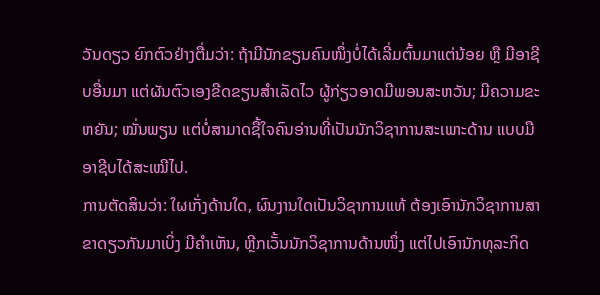ວັນດຽວ ຍົກຕົວຢ່າງຕື່ມວ່າ: ຖ້າມີນັກຂຽນຄົນໜຶ່ງບໍ່ໄດ້ເລີ່ມຕົ້ນມາແຕ່ນ້ອຍ ຫຼື ມີອາຊີບອື່ນມາ ແຕ່ຜັນຕົວເອງຂີດຂຽນສຳເລັດໄວ ຜູ້ກ່ຽວອາດມີພອນສະຫວັນ; ມີຄວາມຂະຫຍັນ; ໝັ່ນພຽນ ແຕ່ບໍ່ສາມາດຊື້ໃຈຄົນອ່ານທີ່ເປັນນັກວິຊາການສະເພາະດ້ານ ແບບມືອາຊີບໄດ້ສະເໝີໄປ.
ການຕັດສິນວ່າ: ໃຜເກັ່ງດ້ານໃດ, ຜົນງານໃດເປັນວິຊາການແທ້ ຕ້ອງເອົານັກວິຊາການສາຂາດຽວກັນມາເບິ່ງ ມີຄຳເຫັນ, ຫຼີກເວັ້ນນັກວິຊາການດ້ານໜຶ່ງ ແຕ່ໄປເອົານັກທຸລະກິດ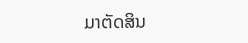ມາຕັດສິນ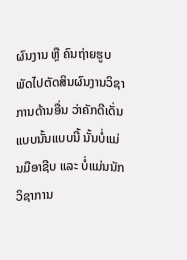ຜົນງານ ຫຼື ຄົນຖ່າຍຮູບ ພັດໄປຕັດສິນຜົນງານວິຊາການດ້ານອື່ນ ວ່າຄັກດີເດັ່ນແບບນັ້ນແບບນີ້ ນັ້ນບໍ່ແມ່ນມືອາຊີບ ແລະ ບໍ່ແມ່ນນັກວິຊາການ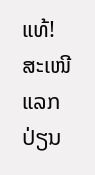ແທ້! ສະເໜີແລກປ່ຽນ